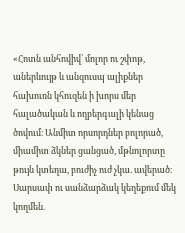«Հոտն անհովիվ՝ մոլոր ու շփոթ, աներևույթ և անզուսպ ալիքներ հախուռն կհուզեն ի խորս մեր հալածական և ողբերգալի կենաց ծովում։ Անմիտ որսորդներ բոլորած, միամիտ ձկներ ցանցած, մթնոլորտը թույն կտեղա, բուժիչ ուժ չկա. ավերած։ Սարսափ ու սանձարձակ կեղեքում մեկ կողմեն.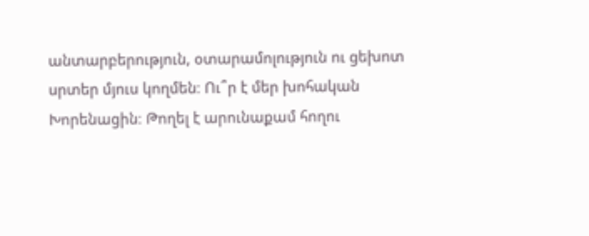անտարբերություն, օտարամոլություն ու ցեխոտ սրտեր մյուս կողմեն։ Ու՞ր է մեր խոհական Խորենացին։ Թողել է արունաքամ հողու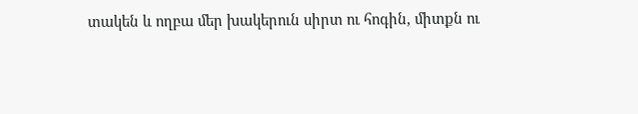տակեն և ողբա մեր խակերուն սիրտ ու հոգին, միտքն ու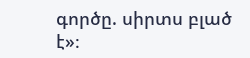գործը. սիրտս բլած է»։